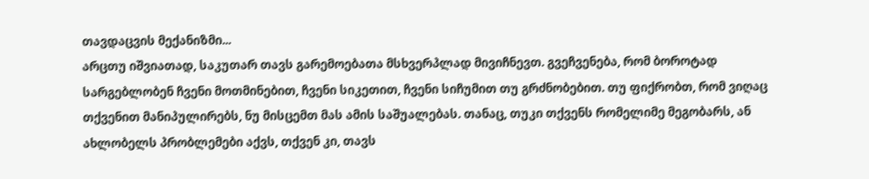თავდაცვის მექანიზმი...
არცთუ იშვიათად, საკუთარ თავს გარემოებათა მსხვერპლად მივიჩნევთ. გვეჩვენება, რომ ბოროტად სარგებლობენ ჩვენი მოთმინებით, ჩვენი სიკეთით, ჩვენი სიჩუმით თუ გრძნობებით. თუ ფიქრობთ, რომ ვიღაც თქვენით მანიპულირებს, ნუ მისცემთ მას ამის საშუალებას. თანაც, თუკი თქვენს რომელიმე მეგობარს, ან ახლობელს პრობლემები აქვს, თქვენ კი, თავს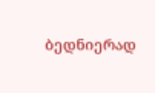ბედნიერად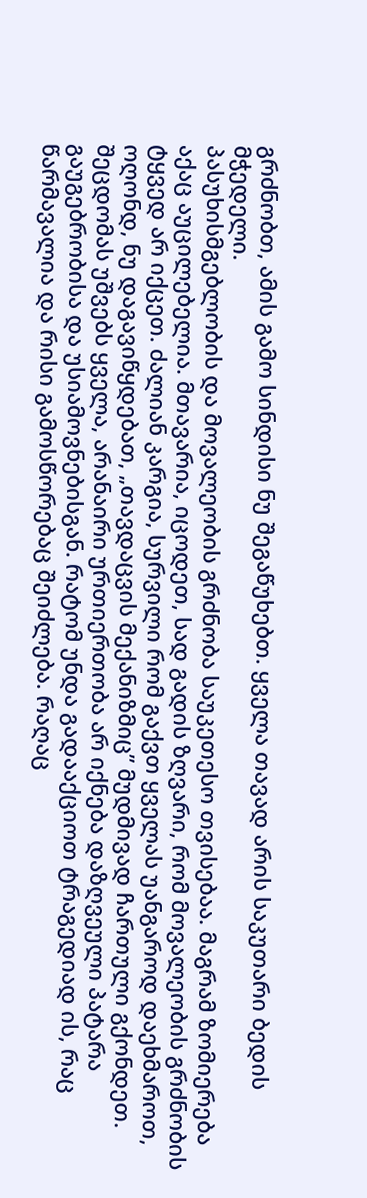გრძნობთ, ამის გამო სინდისი ნუ შეგაწუხებთ. ყველა თავად არის საკუთარი ბედის მჭედელი.
პასუხისმგებლობის და მოვალეობის გრძნობა საუკეთესო თვისებაა. მაგრამ ზომიერება აქაც აუცილებელია. მთავარია, იცოდეთ, სად გადის ზღვარი, რომ მოვალეობის გრძნობის ტყვედ არ იქცეთ. ძალიან კარგია, სურვილი რომ გაქვთ ყველას უანგაროდ დაეხმაროთ, ოღონდ, ნუ დაგავიწყდებათ, „თავდაცვის მექანიზმიც” მუდმივად ჩართული გქონდეთ.
შეცდომას უშვებს ყველა, არანაირი ურთიერთობა არ იქნება დაზღვეული პატარა გაუგებრობისა და უსიამოვნებისგან. რატომ უნდა გადააქციოთ ტრაგედიად ის, რაც წარმავალია და რისი გამოსწორებაც შეიძლება. რაღაც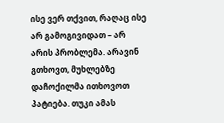ისე ვერ თქვით, რაღაც ისე არ გამოგივიდათ – არ არის პრობლემა. არავინ გთხოვთ, მუხლებზე დაჩოქილმა ითხოვოთ პატიება. თუკი ამას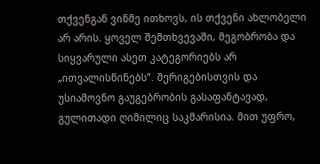თქვენგან ვინმე ითხოვს, ის თქვენი ახლობელი არ არის. ყოველ შემთხვევაში, მეგობრობა და სიყვარული ასეთ კატეგორიებს არ „ითვალისწინებს”. შერიგებისთვის და უსიამოვნო გაუგებრობის გასაფანტავად, გულითადი ღიმილიც საკმარისია. მით უფრო,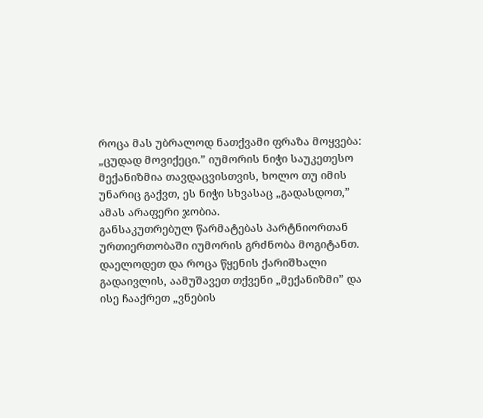როცა მას უბრალოდ ნათქვამი ფრაზა მოყვება: „ცუდად მოვიქეცი.” იუმორის ნიჭი საუკეთესო მექანიზმია თავდაცვისთვის, ხოლო თუ იმის უნარიც გაქვთ, ეს ნიჭი სხვასაც „გადასდოთ,” ამას არაფერი ჯობია.
განსაკუთრებულ წარმატებას პარტნიორთან ურთიერთობაში იუმორის გრძნობა მოგიტანთ. დაელოდეთ და როცა წყენის ქარიშხალი გადაივლის, აამუშავეთ თქვენი „მექანიზმი” და ისე ჩააქრეთ „ვნების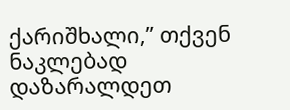ქარიშხალი,” თქვენ ნაკლებად დაზარალდეთ